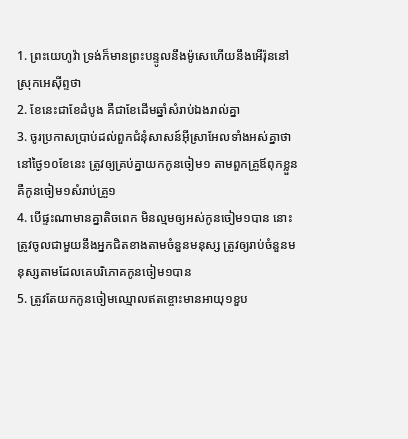1. ព្រះយេហូវ៉ា ទ្រង់ក៏មានព្រះបន្ទូលនឹងម៉ូសេហើយនឹងអើរ៉ុននៅស្រុកអេស៊ីព្ទថា
2. ខែនេះជាខែដំបូង គឺជាខែដើមឆ្នាំសំរាប់ឯងរាល់គ្នា
3. ចូរប្រកាសប្រាប់ដល់ពួកជំនុំសាសន៍អ៊ីស្រាអែលទាំងអស់គ្នាថា នៅថ្ងៃ១០ខែនេះ ត្រូវឲ្យគ្រប់គ្នាយកកូនចៀម១ តាមពួកគ្រួឪពុកខ្លួន គឺកូនចៀម១សំរាប់គ្រួ១
4. បើផ្ទះណាមានគ្នាតិចពេក មិនល្មមឲ្យអស់កូនចៀម១បាន នោះត្រូវចូលជាមួយនឹងអ្នកជិតខាងតាមចំនួនមនុស្ស ត្រូវឲ្យរាប់ចំនួនមនុស្សតាមដែលគេបរិភោគកូនចៀម១បាន
5. ត្រូវតែយកកូនចៀមឈ្មោលឥតខ្ចោះមានអាយុ១ខួប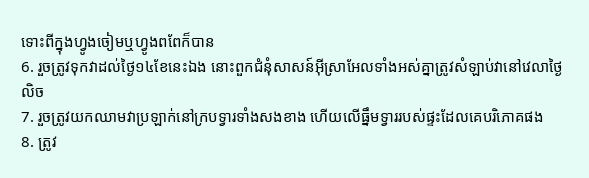ទោះពីក្នុងហ្វូងចៀមឬហ្វូងពពែក៏បាន
6. រួចត្រូវទុកវាដល់ថ្ងៃ១៤ខែនេះឯង នោះពួកជំនុំសាសន៍អ៊ីស្រាអែលទាំងអស់គ្នាត្រូវសំឡាប់វានៅវេលាថ្ងៃលិច
7. រួចត្រូវយកឈាមវាប្រឡាក់នៅក្របទ្វារទាំងសងខាង ហើយលើធ្នឹមទ្វាររបស់ផ្ទះដែលគេបរិភោគផង
8. ត្រូវ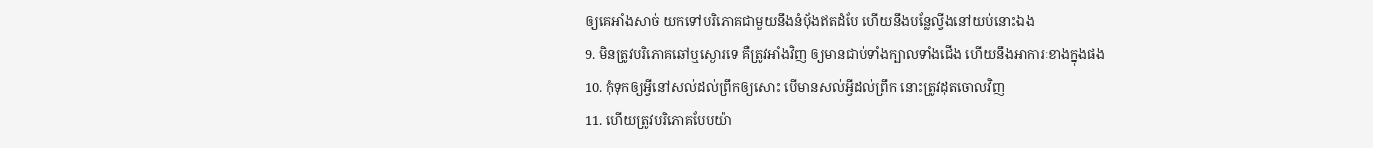ឲ្យគេអាំងសាច់ យកទៅបរិភោគជាមួយនឹងនំបុ័ងឥតដំបែ ហើយនឹងបន្លែល្វីងនៅយប់នោះឯង
9. មិនត្រូវបរិភោគឆៅឬស្ងោរទេ គឺត្រូវអាំងវិញ ឲ្យមានជាប់ទាំងក្បាលទាំងជើង ហើយនឹងអាការៈខាងក្នុងផង
10. កុំទុកឲ្យអ្វីនៅសល់ដល់ព្រឹកឲ្យសោះ បើមានសល់អ្វីដល់ព្រឹក នោះត្រូវដុតចោលវិញ
11. ហើយត្រូវបរិភោគបែបយ៉ា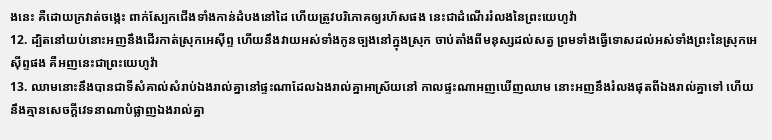ងនេះ គឺដោយក្រវាត់ចង្កេះ ពាក់ស្បែកជើងទាំងកាន់ដំបងនៅដៃ ហើយត្រូវបរិភោគឲ្យរហ័សផង នេះជាដំណើររំលងនៃព្រះយេហូវ៉ា
12. ដ្បិតនៅយប់នោះអញនឹងដើរកាត់ស្រុកអេស៊ីព្ទ ហើយនឹងវាយអស់ទាំងកូនច្បងនៅក្នុងស្រុក ចាប់តាំងពីមនុស្សដល់សត្វ ព្រមទាំងធ្វើទោសដល់អស់ទាំងព្រះនៃស្រុកអេស៊ីព្ទផង គឺអញនេះជាព្រះយេហូវ៉ា
13. ឈាមនោះនឹងបានជាទីសំគាល់សំរាប់ឯងរាល់គ្នានៅផ្ទះណាដែលឯងរាល់គ្នាអាស្រ័យនៅ កាលផ្ទះណាអញឃើញឈាម នោះអញនឹងរំលងផុតពីឯងរាល់គ្នាទៅ ហើយនឹងគ្មានសេចក្ដីវេទនាណាបំផ្លាញឯងរាល់គ្នា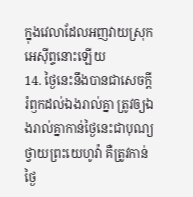ក្នុងវេលាដែលអញវាយស្រុកអេស៊ីព្ទនោះឡើយ
14. ថ្ងៃនេះនឹងបានជាសេចក្ដីរំឭកដល់ឯងរាល់គ្នា ត្រូវឲ្យឯងរាល់គ្នាកាន់ថ្ងៃនេះជាបុណ្យថ្វាយព្រះយេហូវ៉ា គឺត្រូវកាន់ថ្ងៃ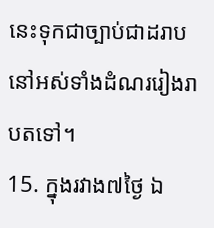នេះទុកជាច្បាប់ជាដរាបនៅអស់ទាំងដំណររៀងរាបតទៅ។
15. ក្នុងរវាង៧ថ្ងៃ ឯ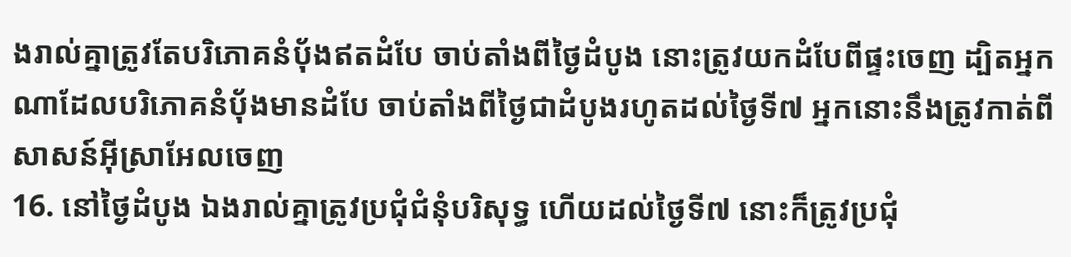ងរាល់គ្នាត្រូវតែបរិភោគនំបុ័ងឥតដំបែ ចាប់តាំងពីថ្ងៃដំបូង នោះត្រូវយកដំបែពីផ្ទះចេញ ដ្បិតអ្នកណាដែលបរិភោគនំបុ័ងមានដំបែ ចាប់តាំងពីថ្ងៃជាដំបូងរហូតដល់ថ្ងៃទី៧ អ្នកនោះនឹងត្រូវកាត់ពីសាសន៍អ៊ីស្រាអែលចេញ
16. នៅថ្ងៃដំបូង ឯងរាល់គ្នាត្រូវប្រជុំជំនុំបរិសុទ្ធ ហើយដល់ថ្ងៃទី៧ នោះក៏ត្រូវប្រជុំ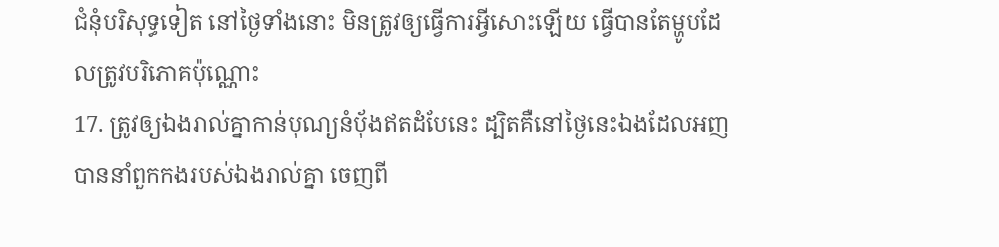ជំនុំបរិសុទ្ធទៀត នៅថ្ងៃទាំងនោះ មិនត្រូវឲ្យធ្វើការអ្វីសោះឡើយ ធ្វើបានតែម្ហូបដែលត្រូវបរិភោគប៉ុណ្ណោះ
17. ត្រូវឲ្យឯងរាល់គ្នាកាន់បុណ្យនំបុ័ងឥតដំបែនេះ ដ្បិតគឺនៅថ្ងៃនេះឯងដែលអញបាននាំពួកកងរបស់ឯងរាល់គ្នា ចេញពី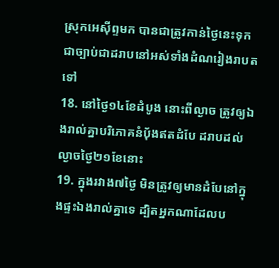ស្រុកអេស៊ីព្ទមក បានជាត្រូវកាន់ថ្ងៃនេះទុកជាច្បាប់ជាដរាបនៅអស់ទាំងដំណរៀងរាបតទៅ
18. នៅថ្ងៃ១៤ខែដំបូង នោះពីល្ងាច ត្រូវឲ្យឯងរាល់គ្នាបរិភោគនំបុ័ងឥតដំបែ ដរាបដល់ល្ងាចថ្ងៃ២១ខែនោះ
19. ក្នុងរវាង៧ថ្ងៃ មិនត្រូវឲ្យមានដំបែនៅក្នុងផ្ទះឯងរាល់គ្នាទេ ដ្បិតអ្នកណាដែលប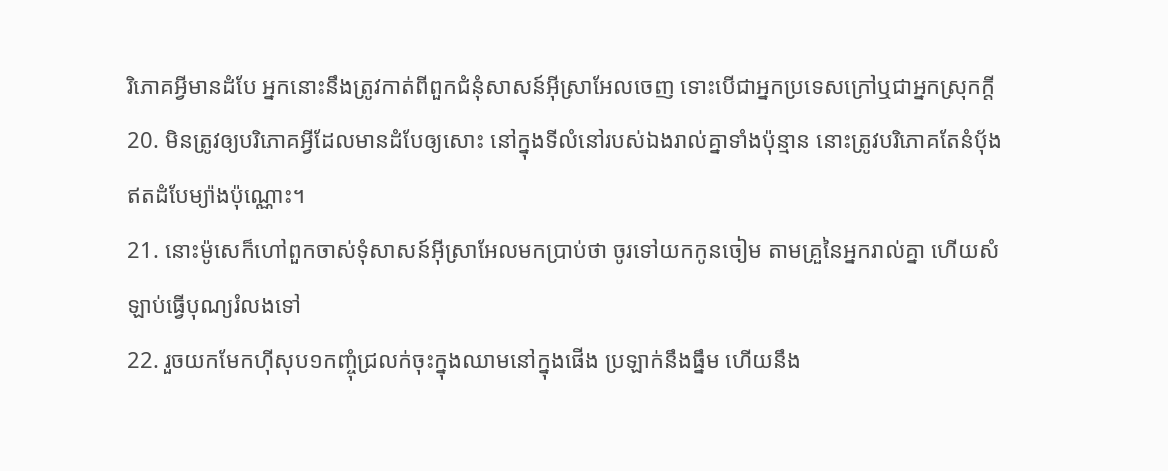រិភោគអ្វីមានដំបែ អ្នកនោះនឹងត្រូវកាត់ពីពួកជំនុំសាសន៍អ៊ីស្រាអែលចេញ ទោះបើជាអ្នកប្រទេសក្រៅឬជាអ្នកស្រុកក្តី
20. មិនត្រូវឲ្យបរិភោគអ្វីដែលមានដំបែឲ្យសោះ នៅក្នុងទីលំនៅរបស់ឯងរាល់គ្នាទាំងប៉ុន្មាន នោះត្រូវបរិភោគតែនំបុ័ងឥតដំបែម្យ៉ាងប៉ុណ្ណោះ។
21. នោះម៉ូសេក៏ហៅពួកចាស់ទុំសាសន៍អ៊ីស្រាអែលមកប្រាប់ថា ចូរទៅយកកូនចៀម តាមគ្រួនៃអ្នករាល់គ្នា ហើយសំឡាប់ធ្វើបុណ្យរំលងទៅ
22. រួចយកមែកហ៊ីសុប១កញ្ចុំជ្រលក់ចុះក្នុងឈាមនៅក្នុងផើង ប្រឡាក់នឹងធ្នឹម ហើយនឹង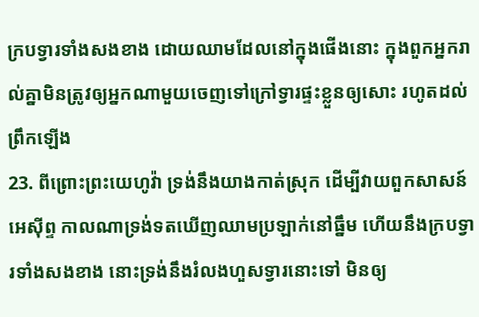ក្របទ្វារទាំងសងខាង ដោយឈាមដែលនៅក្នុងផើងនោះ ក្នុងពួកអ្នករាល់គ្នាមិនត្រូវឲ្យអ្នកណាមួយចេញទៅក្រៅទ្វារផ្ទះខ្លួនឲ្យសោះ រហូតដល់ព្រឹកឡើង
23. ពីព្រោះព្រះយេហូវ៉ា ទ្រង់នឹងយាងកាត់ស្រុក ដើម្បីវាយពួកសាសន៍អេស៊ីព្ទ កាលណាទ្រង់ទតឃើញឈាមប្រឡាក់នៅធ្នឹម ហើយនឹងក្របទ្វារទាំងសងខាង នោះទ្រង់នឹងរំលងហួសទ្វារនោះទៅ មិនឲ្យ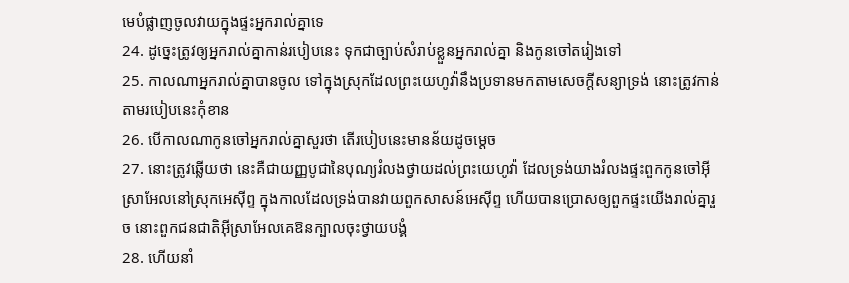មេបំផ្លាញចូលវាយក្នុងផ្ទះអ្នករាល់គ្នាទេ
24. ដូច្នេះត្រូវឲ្យអ្នករាល់គ្នាកាន់របៀបនេះ ទុកជាច្បាប់សំរាប់ខ្លួនអ្នករាល់គ្នា និងកូនចៅតរៀងទៅ
25. កាលណាអ្នករាល់គ្នាបានចូល ទៅក្នុងស្រុកដែលព្រះយេហូវ៉ានឹងប្រទានមកតាមសេចក្ដីសន្យាទ្រង់ នោះត្រូវកាន់តាមរបៀបនេះកុំខាន
26. បើកាលណាកូនចៅអ្នករាល់គ្នាសួរថា តើរបៀបនេះមានន័យដូចម្តេច
27. នោះត្រូវឆ្លើយថា នេះគឺជាយញ្ញបូជានៃបុណ្យរំលងថ្វាយដល់ព្រះយេហូវ៉ា ដែលទ្រង់យាងរំលងផ្ទះពួកកូនចៅអ៊ីស្រាអែលនៅស្រុកអេស៊ីព្ទ ក្នុងកាលដែលទ្រង់បានវាយពួកសាសន៍អេស៊ីព្ទ ហើយបានប្រោសឲ្យពួកផ្ទះយើងរាល់គ្នារួច នោះពួកជនជាតិអ៊ីស្រាអែលគេឱនក្បាលចុះថ្វាយបង្គំ
28. ហើយនាំ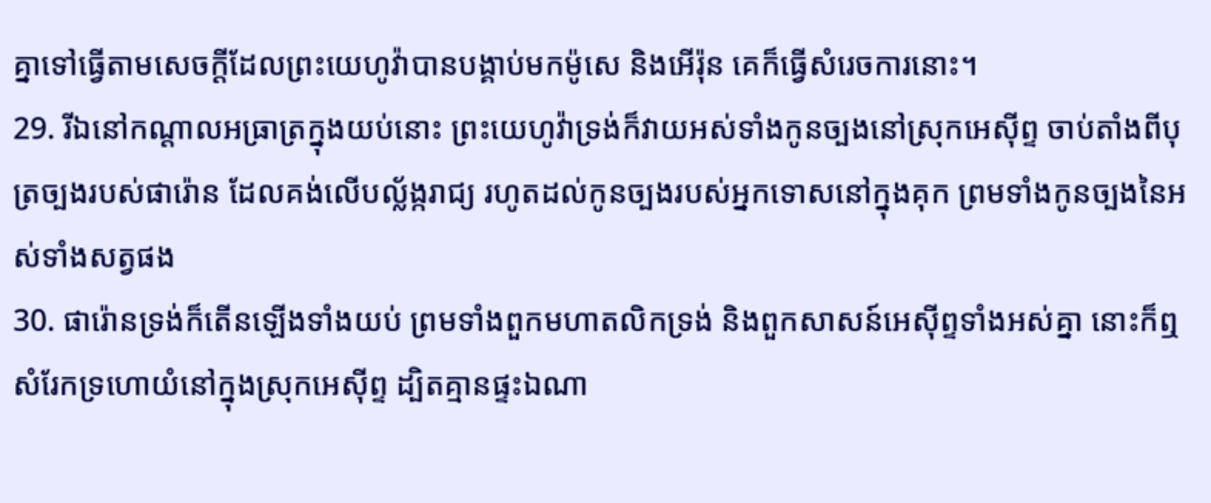គ្នាទៅធ្វើតាមសេចក្ដីដែលព្រះយេហូវ៉ាបានបង្គាប់មកម៉ូសេ និងអើរ៉ុន គេក៏ធ្វើសំរេចការនោះ។
29. រីឯនៅកណ្តាលអធ្រាត្រក្នុងយប់នោះ ព្រះយេហូវ៉ាទ្រង់ក៏វាយអស់ទាំងកូនច្បងនៅស្រុកអេស៊ីព្ទ ចាប់តាំងពីបុត្រច្បងរបស់ផារ៉ោន ដែលគង់លើបល្ល័ង្ករាជ្យ រហូតដល់កូនច្បងរបស់អ្នកទោសនៅក្នុងគុក ព្រមទាំងកូនច្បងនៃអស់ទាំងសត្វផង
30. ផារ៉ោនទ្រង់ក៏តើនឡើងទាំងយប់ ព្រមទាំងពួកមហាតលិកទ្រង់ និងពួកសាសន៍អេស៊ីព្ទទាំងអស់គ្នា នោះក៏ឮសំរែកទ្រហោយំនៅក្នុងស្រុកអេស៊ីព្ទ ដ្បិតគ្មានផ្ទះឯណា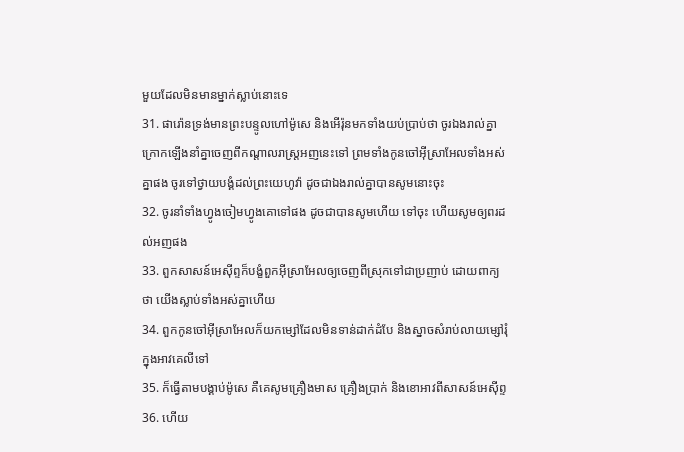មួយដែលមិនមានម្នាក់ស្លាប់នោះទេ
31. ផារ៉ោនទ្រង់មានព្រះបន្ទូលហៅម៉ូសេ និងអើរ៉ុនមកទាំងយប់ប្រាប់ថា ចូរឯងរាល់គ្នាក្រោកឡើងនាំគ្នាចេញពីកណ្តាលរាស្ត្រអញនេះទៅ ព្រមទាំងកូនចៅអ៊ីស្រាអែលទាំងអស់គ្នាផង ចូរទៅថ្វាយបង្គំដល់ព្រះយេហូវ៉ា ដូចជាឯងរាល់គ្នាបានសូមនោះចុះ
32. ចូរនាំទាំងហ្វូងចៀមហ្វូងគោទៅផង ដូចជាបានសូមហើយ ទៅចុះ ហើយសូមឲ្យពរដល់អញផង
33. ពួកសាសន៍អេស៊ីព្ទក៏បង្ខំពួកអ៊ីស្រាអែលឲ្យចេញពីស្រុកទៅជាប្រញាប់ ដោយពាក្យថា យើងស្លាប់ទាំងអស់គ្នាហើយ
34. ពួកកូនចៅអ៊ីស្រាអែលក៏យកម្សៅដែលមិនទាន់ដាក់ដំបែ និងស្នាចសំរាប់លាយម្សៅរុំក្នុងអាវគេលីទៅ
35. ក៏ធ្វើតាមបង្គាប់ម៉ូសេ គឺគេសូមគ្រឿងមាស គ្រឿងប្រាក់ និងខោអាវពីសាសន៍អេស៊ីព្ទ
36. ហើយ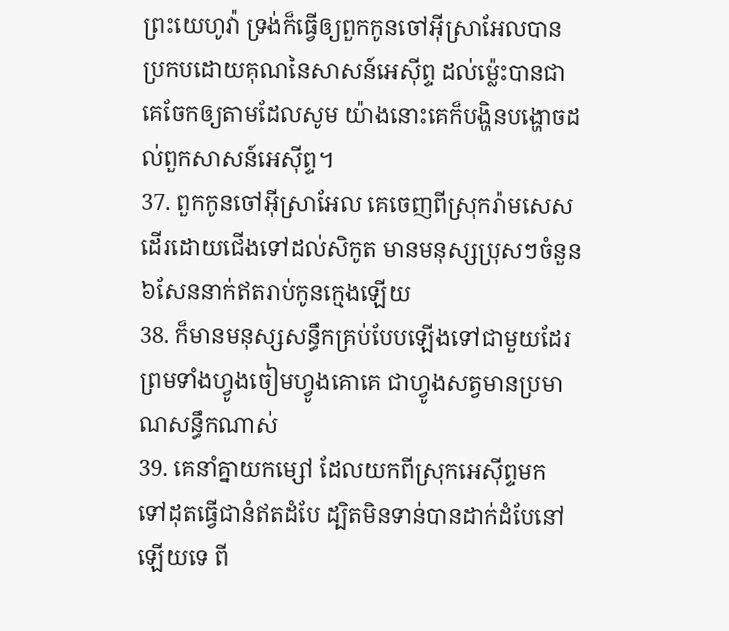ព្រះយេហូវ៉ា ទ្រង់ក៏ធ្វើឲ្យពួកកូនចៅអ៊ីស្រាអែលបានប្រកបដោយគុណនៃសាសន៍អេស៊ីព្ទ ដល់ម៉្លេះបានជាគេចែកឲ្យតាមដែលសូម យ៉ាងនោះគេក៏បង្ហិនបង្ហោចដល់ពួកសាសន៍អេស៊ីព្ទ។
37. ពួកកូនចៅអ៊ីស្រាអែល គេចេញពីស្រុករ៉ាមសេសដើរដោយជើងទៅដល់សិកូត មានមនុស្សប្រុសៗចំនួន៦សែននាក់ឥតរាប់កូនក្មេងឡើយ
38. ក៏មានមនុស្សសន្ធឹកគ្រប់បែបឡើងទៅជាមួយដែរ ព្រមទាំងហ្វូងចៀមហ្វូងគោគេ ជាហ្វូងសត្វមានប្រមាណសន្ធឹកណាស់
39. គេនាំគ្នាយកម្សៅ ដែលយកពីស្រុកអេស៊ីព្ទមក ទៅដុតធ្វើជានំឥតដំបែ ដ្បិតមិនទាន់បានដាក់ដំបែនៅឡើយទេ ពី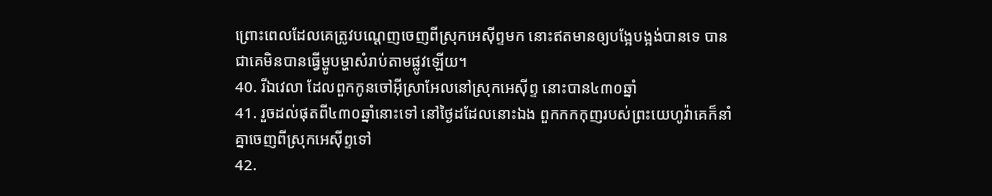ព្រោះពេលដែលគេត្រូវបណ្តេញចេញពីស្រុកអេស៊ីព្ទមក នោះឥតមានឲ្យបង្អែបង្អង់បានទេ បានជាគេមិនបានធ្វើម្ហូបម្ហាសំរាប់តាមផ្លូវឡើយ។
40. រីឯវេលា ដែលពួកកូនចៅអ៊ីស្រាអែលនៅស្រុកអេស៊ីព្ទ នោះបាន៤៣០ឆ្នាំ
41. រួចដល់ផុតពី៤៣០ឆ្នាំនោះទៅ នៅថ្ងៃដដែលនោះឯង ពួកកកកុញរបស់ព្រះយេហូវ៉ាគេក៏នាំគ្នាចេញពីស្រុកអេស៊ីព្ទទៅ
42.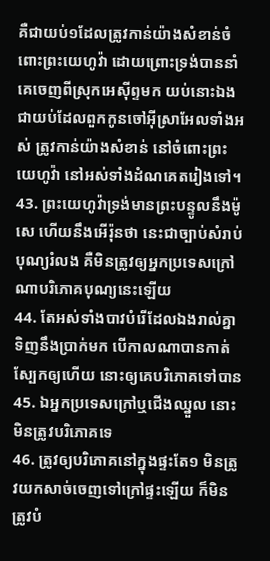គឺជាយប់១ដែលត្រូវកាន់យ៉ាងសំខាន់ចំពោះព្រះយេហូវ៉ា ដោយព្រោះទ្រង់បាននាំគេចេញពីស្រុកអេស៊ីព្ទមក យប់នោះឯងជាយប់ដែលពួកកូនចៅអ៊ីស្រាអែលទាំងអស់ ត្រូវកាន់យ៉ាងសំខាន់ នៅចំពោះព្រះយេហូវ៉ា នៅអស់ទាំងដំណគេតរៀងទៅ។
43. ព្រះយេហូវ៉ាទ្រង់មានព្រះបន្ទូលនឹងម៉ូសេ ហើយនឹងអើរ៉ុនថា នេះជាច្បាប់សំរាប់បុណ្យរំលង គឺមិនត្រូវឲ្យអ្នកប្រទេសក្រៅណាបរិភោគបុណ្យនេះឡើយ
44. តែអស់ទាំងបាវបំរើដែលឯងរាល់គ្នាទិញនឹងប្រាក់មក បើកាលណាបានកាត់ស្បែកឲ្យហើយ នោះឲ្យគេបរិភោគទៅបាន
45. ឯអ្នកប្រទេសក្រៅឬជើងឈ្នួល នោះមិនត្រូវបរិភោគទេ
46. ត្រូវឲ្យបរិភោគនៅក្នុងផ្ទះតែ១ មិនត្រូវយកសាច់ចេញទៅក្រៅផ្ទះឡើយ ក៏មិនត្រូវបំ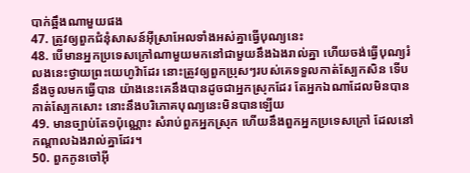បាក់ឆ្អឹងណាមួយផង
47. ត្រូវឲ្យពួកជំនុំសាសន៍អ៊ីស្រាអែលទាំងអស់គ្នាធ្វើបុណ្យនេះ
48. បើមានអ្នកប្រទេសក្រៅណាមួយមកនៅជាមួយនឹងឯងរាល់គ្នា ហើយចង់ធ្វើបុណ្យរំលងនេះថ្វាយព្រះយេហូវ៉ាដែរ នោះត្រូវឲ្យពួកប្រុសៗរបស់គេទទួលកាត់ស្បែកសិន ទើបនឹងចូលមកធ្វើបាន យ៉ាងនេះគេនឹងបានដូចជាអ្នកស្រុកដែរ តែអ្នកឯណាដែលមិនបានកាត់ស្បែកសោះ នោះនឹងបរិភោគបុណ្យនេះមិនបានឡើយ
49. មានច្បាប់តែ១ប៉ុណ្ណោះ សំរាប់ពួកអ្នកស្រុក ហើយនឹងពួកអ្នកប្រទេសក្រៅ ដែលនៅកណ្តាលឯងរាល់គ្នាដែរ។
50. ពួកកូនចៅអ៊ី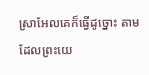ស្រាអែលគេក៏ធ្វើដូច្នោះ តាមដែលព្រះយេ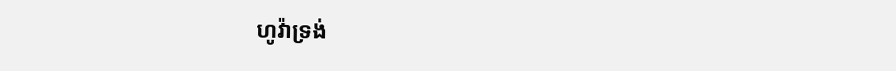ហូវ៉ាទ្រង់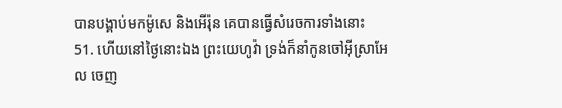បានបង្គាប់មកម៉ូសេ និងអើរ៉ុន គេបានធ្វើសំរេចការទាំងនោះ
51. ហើយនៅថ្ងៃនោះឯង ព្រះយេហូវ៉ា ទ្រង់ក៏នាំកូនចៅអ៊ីស្រាអែល ចេញ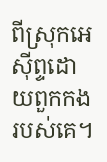ពីស្រុកអេស៊ីព្ទដោយពួកកងរបស់គេ។